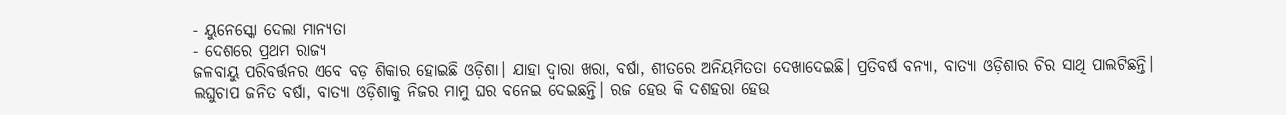- ୟୁନେସ୍କୋ ଦେଲା ମାନ୍ୟତା
- ଦେଶରେ ପ୍ରଥମ ରାଜ୍ୟ
ଜଳବାୟୁ ପରିବର୍ତ୍ତନର ଏବେ ବଡ଼ ଶିକାର ହୋଇଛି ଓଡ଼ିଶା। ଯାହା ଦ୍ୱାରା ଖରା, ବର୍ଷା, ଶୀତରେ ଅନିୟମିତତା ଦେଖାଦେଇଛି। ପ୍ରତିବର୍ଷ ବନ୍ୟା, ବାତ୍ୟା ଓଡ଼ିଶାର ଚିର ସାଥି ପାଲଟିଛନ୍ତି। ଲଘୁଚାପ ଜନିତ ବର୍ଷା, ବାତ୍ୟା ଓଡ଼ିଶାକୁ ନିଜର ମାମୁ ଘର ବନେଇ ଦେଇଛନ୍ତି। ରଜ ହେଉ କି ଦଶହରା ହେଉ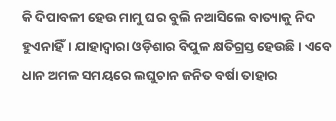କି ଦିପାବଳୀ ହେଉ ମାମୁ ଘର ବୁଲି ନଆସିଲେ ବାତ୍ୟାକୁ ନିଦ ହୁଏନାହିଁ। ଯାହାଦ୍ୱାରା ଓଡ଼ିଶାର ବିପୁଳ କ୍ଷତିଗ୍ରସ୍ତ ହେଉଛି। ଏବେ ଧାନ ଅମଳ ସମୟରେ ଲଘୁଚାନ ଜନିତ ବର୍ଷା ତାହାର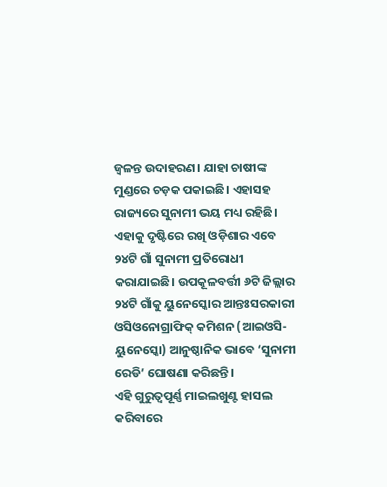ଜ୍ୱଳନ୍ତ ଉଦାହରଣ। ଯାହା ଚାଷୀଙ୍କ ମୁଣ୍ଡରେ ଚଡ଼କ ପକାଇଛି। ଏହାସହ ରାଜ୍ୟରେ ସୁନାମୀ ଭୟ ମଧ୍ୟ ରହିଛି। ଏହାକୁ ଦୃଷ୍ଟିରେ ରଖି ଓଡ଼ିଶାର ଏବେ ୨୪ଟି ଗାଁ ସୁନାମୀ ପ୍ରତିରୋଧୀ କରାଯାଇଛି। ଉପକୂଳବର୍ତ୍ତୀ ୬ଟି ଜିଲ୍ଲାର ୨୪ଟି ଗାଁକୁ ୟୁନେସ୍କୋର ଆନ୍ତଃସରକାରୀ ଓସିଓନୋଗ୍ରାଫିକ୍ କମିଶନ (ଆଇଓସି-ୟୁନେସ୍କୋ) ଆନୁଷ୍ଠାନିକ ଭାବେ ‘ସୁନାମୀ ରେଡି’ ଘୋଷଣା କରିଛନ୍ତି।
ଏହି ଗୁରୁତ୍ୱପୂର୍ଣ୍ଣ ମାଇଲଖୁଣ୍ଟ ହାସଲ କରିବାରେ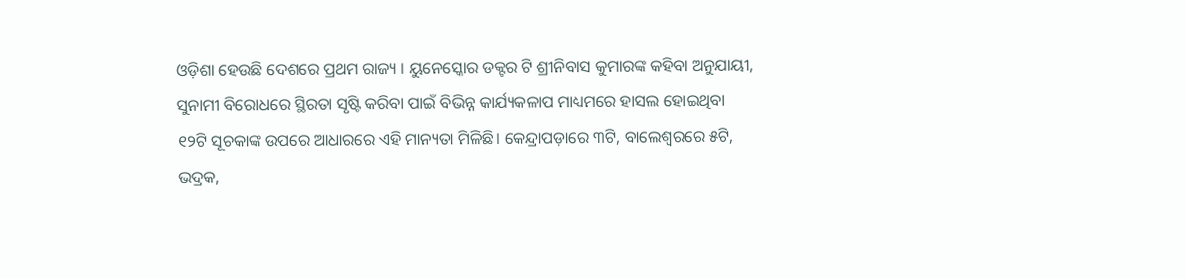ଓଡ଼ିଶା ହେଉଛି ଦେଶରେ ପ୍ରଥମ ରାଜ୍ୟ । ୟୁନେସ୍କୋର ଡକ୍ଟର ଟି ଶ୍ରୀନିବାସ କୁମାରଙ୍କ କହିବା ଅନୁଯାୟୀ, ସୁନାମୀ ବିରୋଧରେ ସ୍ଥିରତା ସୃଷ୍ଟି କରିବା ପାଇଁ ବିଭିନ୍ନ କାର୍ଯ୍ୟକଳାପ ମାଧ୍ୟମରେ ହାସଲ ହୋଇଥିବା ୧୨ଟି ସୂଚକାଙ୍କ ଉପରେ ଆଧାରରେ ଏହି ମାନ୍ୟତା ମିଳିଛି। କେନ୍ଦ୍ରାପଡ଼ାରେ ୩ଟି, ବାଲେଶ୍ୱରରେ ୫ଟି, ଭଦ୍ରକ,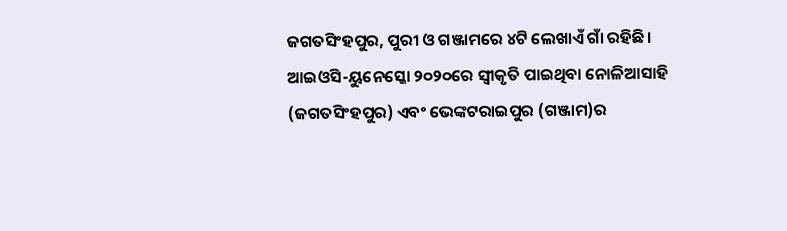ଜଗତସିଂହପୁର, ପୁରୀ ଓ ଗଞ୍ଜାମରେ ୪ଟି ଲେଖାଏଁ ଗାଁ ରହିଛି। ଆଇଓସି-ୟୁନେସ୍କୋ ୨୦୨୦ରେ ସ୍ୱୀକୃତି ପାଇଥିବା ନୋଳିଆସାହି (ଜଗତସିଂହପୁର) ଏବଂ ଭେଙ୍କଟରାଇପୁର (ଗଞ୍ଜାମ)ର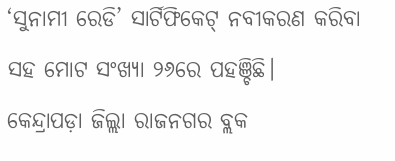‘ସୁନାମୀ ରେଡି’ ସାର୍ଟିଫିକେଟ୍ ନବୀକରଣ କରିବା ସହ ମୋଟ ସଂଖ୍ୟା ୨୬ରେ ପହଞ୍ଚିଛି।
କେନ୍ଦ୍ରାପଡ଼ା ଜିଲ୍ଲା ରାଜନଗର ବ୍ଲକ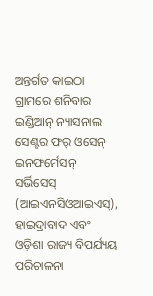ଅନ୍ତର୍ଗତ କାଇଠା ଗ୍ରାମରେ ଶନିବାର ଇଣ୍ଡିଆନ୍ ନ୍ୟାସନାଲ ସେଣ୍ଟର ଫର୍ ଓସେନ୍ ଇନଫର୍ମେସନ୍ ସର୍ଭିସେସ୍ (ଆଇଏନସିଓଆଇଏସ୍), ହାଇଦ୍ରାବାଦ ଏବଂ ଓଡ଼ିଶା ରାଜ୍ୟ ବିପର୍ଯ୍ୟୟ ପରିଚାଳନା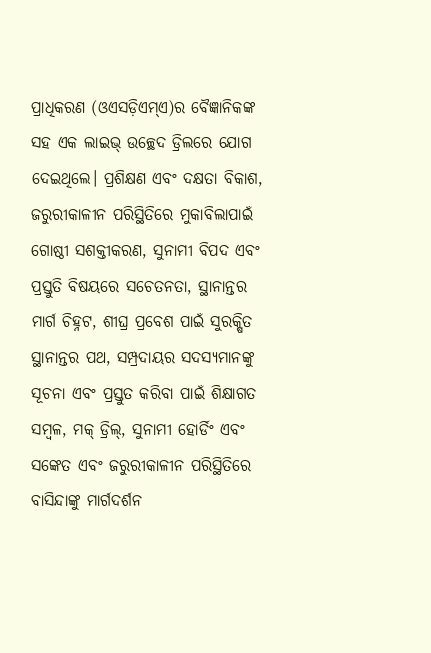ପ୍ରାଧିକରଣ (ଓଏସଡ଼ିଏମ୍ଏ)ର ବୈଜ୍ଞାନିକଙ୍କ ସହ ଏକ ଲାଇଭ୍ ଉଚ୍ଛେଦ ଡ୍ରିଲରେ ଯୋଗ ଦେଇଥିଲେ। ପ୍ରଶିକ୍ଷଣ ଏବଂ ଦକ୍ଷତା ବିକାଶ, ଜରୁରୀକାଳୀନ ପରିସ୍ଥିତିରେ ମୁକାବିଲାପାଇଁ ଗୋଷ୍ଠୀ ସଶକ୍ତୀକରଣ, ସୁନାମୀ ବିପଦ ଏବଂ ପ୍ରସ୍ତୁତି ବିଷୟରେ ସଚେତନତା, ସ୍ଥାନାନ୍ତର ମାର୍ଗ ଚିହ୍ନଟ, ଶୀଘ୍ର ପ୍ରବେଶ ପାଇଁ ସୁରକ୍ଷିତ ସ୍ଥାନାନ୍ତର ପଥ, ସମ୍ପ୍ରଦାୟର ସଦସ୍ୟମାନଙ୍କୁ ସୂଚନା ଏବଂ ପ୍ରସ୍ତୁତ କରିବା ପାଇଁ ଶିକ୍ଷାଗତ ସମ୍ବଳ, ମକ୍ ଡ୍ରିଲ୍, ସୁନାମୀ ହୋର୍ଡିଂ ଏବଂ ସଙ୍କେତ ଏବଂ ଜରୁରୀକାଳୀନ ପରିସ୍ଥିତିରେ ବାସିନ୍ଦାଙ୍କୁ ମାର୍ଗଦର୍ଶନ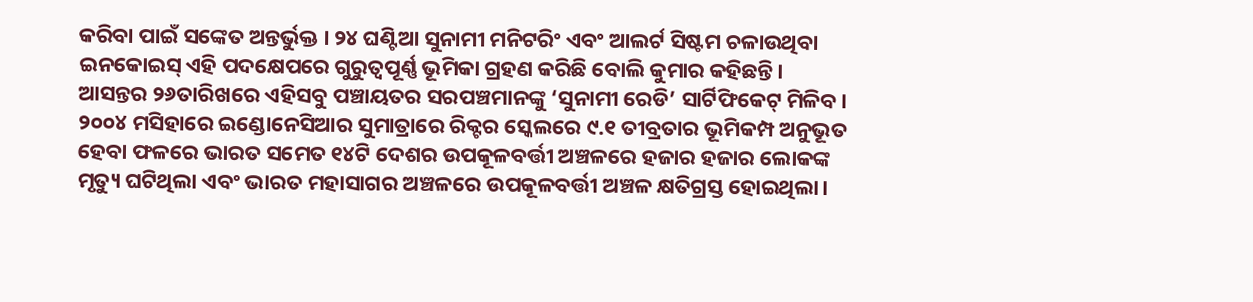କରିବା ପାଇଁ ସଙ୍କେତ ଅନ୍ତର୍ଭୁକ୍ତ । ୨୪ ଘଣ୍ଟିଆ ସୁନାମୀ ମନିଟରିଂ ଏବଂ ଆଲର୍ଟ ସିଷ୍ଟମ ଚଳାଉଥିବା ଇନକୋଇସ୍ ଏହି ପଦକ୍ଷେପରେ ଗୁରୁତ୍ୱପୂର୍ଣ୍ଣ ଭୂମିକା ଗ୍ରହଣ କରିଛି ବୋଲି କୁମାର କହିଛନ୍ତି।
ଆସନ୍ତର ୨୬ତାରିଖରେ ଏହିସବୁ ପଞ୍ଚାୟତର ସରପଞ୍ଚମାନଙ୍କୁ ‘ସୁନାମୀ ରେଡି’ ସାର୍ଟିଫିକେଟ୍ ମିଳିବ। ୨୦୦୪ ମସିହାରେ ଇଣ୍ଡୋନେସିଆର ସୁମାତ୍ରାରେ ରିକ୍ଟର ସ୍କେଲରେ ୯.୧ ତୀବ୍ରତାର ଭୂମିକମ୍ପ ଅନୁଭୂତ ହେବା ଫଳରେ ଭାରତ ସମେତ ୧୪ଟି ଦେଶର ଉପକୂଳବର୍ତ୍ତୀ ଅଞ୍ଚଳରେ ହଜାର ହଜାର ଲୋକଙ୍କ ମୃତ୍ୟୁ ଘଟିଥିଲା ଏବଂ ଭାରତ ମହାସାଗର ଅଞ୍ଚଳରେ ଉପକୂଳବର୍ତ୍ତୀ ଅଞ୍ଚଳ କ୍ଷତିଗ୍ରସ୍ତ ହୋଇଥିଲା।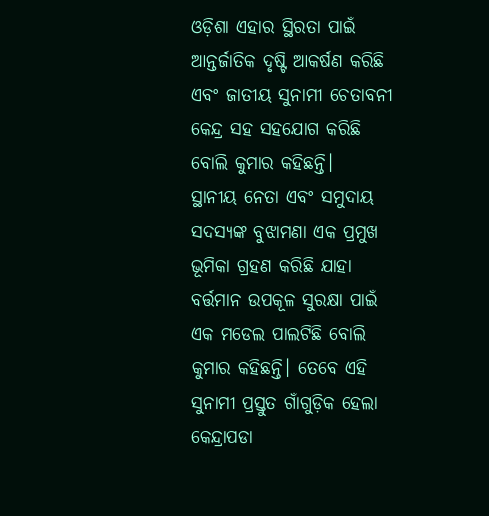ଓଡ଼ିଶା ଏହାର ସ୍ଥିରତା ପାଇଁ ଆନ୍ତର୍ଜାତିକ ଦୃଷ୍ଟି ଆକର୍ଷଣ କରିଛି ଏବଂ ଜାତୀୟ ସୁନାମୀ ଚେତାବନୀ କେନ୍ଦ୍ର ସହ ସହଯୋଗ କରିଛି ବୋଲି କୁମାର କହିଛନ୍ତି।
ସ୍ଥାନୀୟ ନେତା ଏବଂ ସମୁଦାୟ ସଦସ୍ୟଙ୍କ ବୁଝାମଣା ଏକ ପ୍ରମୁଖ ଭୂମିକା ଗ୍ରହଣ କରିଛି ଯାହା ବର୍ତ୍ତମାନ ଉପକୂଳ ସୁରକ୍ଷା ପାଇଁ ଏକ ମଡେଲ ପାଲଟିଛି ବୋଲି କୁମାର କହିଛନ୍ତି। ତେବେ ଏହି ସୁନାମୀ ପ୍ରସ୍ତୁତ ଗାଁଗୁଡ଼ିକ ହେଲା କେନ୍ଦ୍ରାପଡା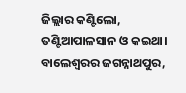ଜିଲ୍ଲାର କଣ୍ଟିଲୋ, ତଣ୍ଟିଆପାଳସାନ ଓ କଇଥା। ବାଲେଶ୍ୱରର ଜଗନ୍ନାଥପୁର,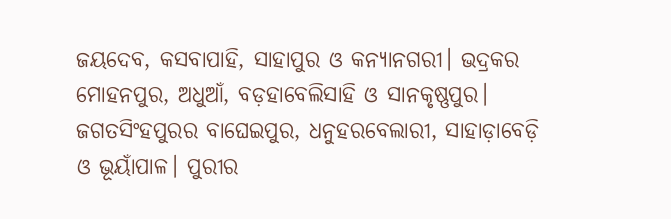ଜୟଦେବ, କସବାପାହି, ସାହାପୁର ଓ କନ୍ୟାନଗରୀ। ଭଦ୍ରକର ମୋହନପୁର, ଅଧୁଆଁ, ବଡ଼ହାବେଲିସାହି ଓ ସାନକୃଷ୍ଣପୁର। ଜଗତସିଂହପୁରର ବାଘେଇପୁର, ଧନୁହରବେଲାରୀ, ସାହାଡ଼ାବେଡ଼ି ଓ ଭୂୟାଁପାଳ। ପୁରୀର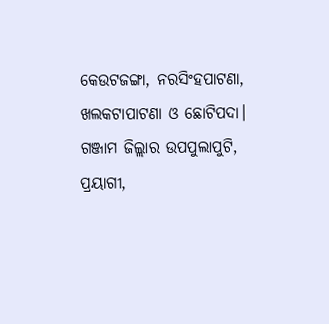କେଉଟଜଙ୍ଗା, ନରସିଂହପାଟଣା, ଖଲକଟାପାଟଣା ଓ ଛୋଟିପଦା। ଗଞ୍ଜାମ ଜିଲ୍ଲାର ଉପପୁଲାପୁଟି, ପ୍ରୟାଗୀ,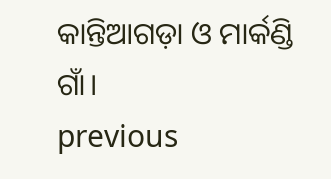କାନ୍ତିଆଗଡ଼ା ଓ ମାର୍କଣ୍ଡି ଗାଁ।
previous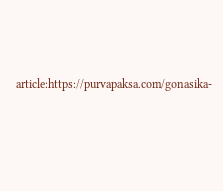article:https://purvapaksa.com/gonasika-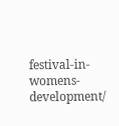festival-in-womens-development/